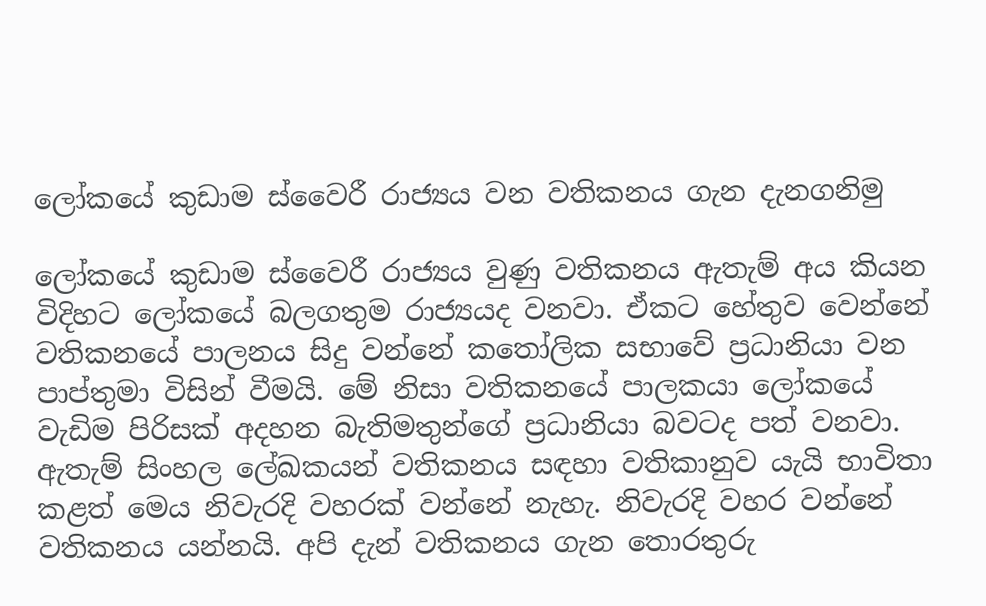ලෝකයේ කුඩාම ස්වෛරී රාජ්‍යය වන වතිකනය ගැන දැනගනිමු

ලෝකයේ කුඩාම ස්වෛරී රාජ්‍යය වුණු වතිකනය ඇතැම් අය කියන විදිහට ලෝකයේ බලගතුම රාජ්‍යයද වනවා. ඒකට හේතුව වෙන්නේ වතිකනයේ පාලනය සිදු වන්නේ කතෝලික සභාවේ ප්‍රධානියා වන පාප්තුමා විසින් වීමයි. මේ නිසා වතිකනයේ පාලකයා ලෝකයේ වැඩිම පිරිසක් අදහන බැතිමතුන්ගේ ප්‍රධානියා බවටද පත් වනවා. ඇතැම් සිංහල ලේඛකයන් වතිකනය සඳහා වතිකානුව යැයි භාවිතා කළත් මෙය නිවැරදි වහරක් වන්නේ නැහැ. නිවැරදි වහර වන්නේ වතිකනය යන්නයි. අපි දැන් වතිකනය ගැන තොරතුරු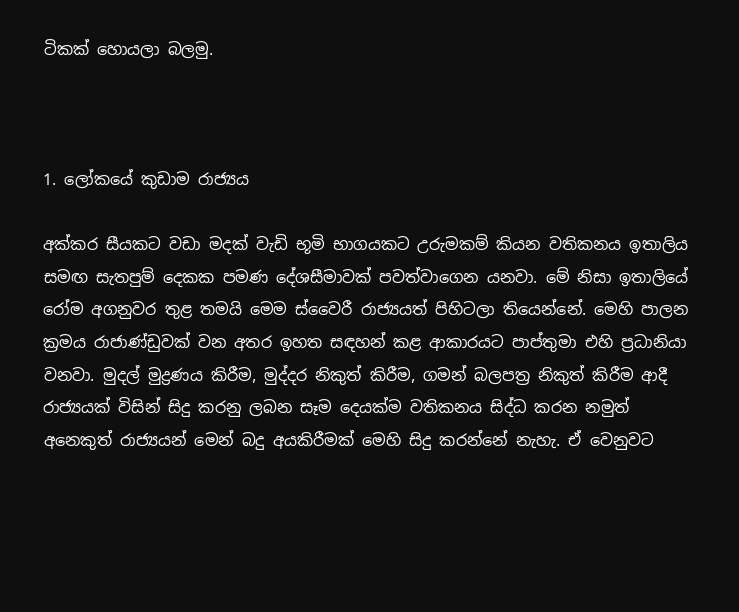ටිකක් හොයලා බලමු.



1. ලෝකයේ කුඩාම රාජ්‍යය

අක්කර සීයකට වඩා මදක් වැඩි භූමි භාගයකට උරුමකම් කියන වතිකනය ඉතාලිය සමඟ සැතපුම් දෙකක පමණ දේශසීමාවක් පවත්වාගෙන යනවා. මේ නිසා ඉතාලියේ රෝම අගනුවර තුළ තමයි මෙම ස්වෛරී රාජ්‍යයත් පිහිටලා තියෙන්නේ. මෙහි පාලන ක්‍රමය රාජාණ්ඩුවක් වන අතර ඉහත සඳහන් කළ ආකාරයට පාප්තුමා එහි ප්‍රධානියා වනවා. මුදල් මුද්‍රණය කිරීම, මුද්දර නිකුත් කිරීම, ගමන් බලපත්‍ර නිකුත් කිරීම ආදී රාජ්‍යයක් විසින් සිදු කරනු ලබන සෑම දෙයක්ම වතිකනය සිද්ධ කරන නමුත් අනෙකුත් රාජ්‍යයන් මෙන් බදු අයකිරීමක් මෙහි සිදු කරන්නේ නැහැ. ඒ වෙනුවට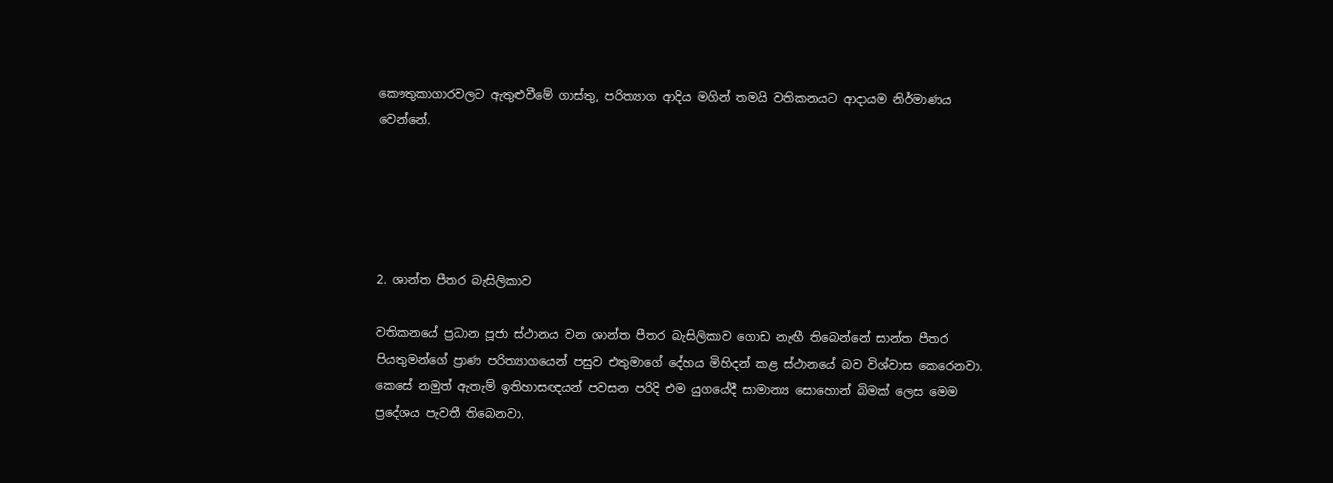කෞතුකාගාරවලට ඇතුළුවීමේ ගාස්තු, පරිත්‍යාග ආදිය මගින් තමයි වතිකනයට ආදායම නිර්මාණය වෙන්නේ.





2. ශාන්ත පීතර බැසිලිකාව

වතිකනයේ ප්‍රධාන පූජා ස්ථානය වන ශාන්ත පීතර බැසිලිකාව ගොඩ නැඟී තිබෙන්නේ සාන්ත පීතර පියතුමන්ගේ ප්‍රාණ පරිත්‍යාගයෙන් පසුව එතුමාගේ දේහය මිහිදන් කළ ස්ථානයේ බව විශ්වාස කෙරෙනවා. කෙසේ නමුත් ඇතැම් ඉතිහාසඥයන් පවසන පරිදි එම යුගයේදී සාමාන්‍ය සොහොන් බිමක් ලෙස මෙම ප්‍රදේශය පැවතී තිබෙනවා.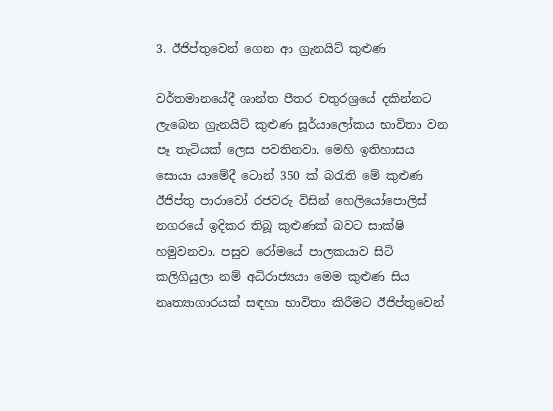3. ඊජිප්තුවෙන් ගෙන ආ ග්‍රැනයිට් කුළුණ

වර්තමානයේදී ශාන්ත පීතර චතුරශ්‍රයේ දකින්නට ලැබෙන ග්‍රැනයිට් කුළුණ සූර්යාලෝකය භාවිතා වන පෑ තැටියක් ලෙස පවතිනවා. මෙහි ඉතිහාසය සොයා යාමේදී ටොන් 350 ක් බරැති මේ කුළුණ ඊජිප්තු පාරාවෝ රජවරු විසින් හෙලියෝපොලිස් නගරයේ ඉදිකර තිබූ කුළුණක් බවට සාක්ෂි හමුවනවා. පසුව රෝමයේ පාලකයාව සිටි කලිගියුලා නම් අධිරාජ්‍යයා මෙම කුළුණ සිය නෘත්‍යාගාරයක් සඳහා භාවිතා කිරීමට ඊජිප්තුවෙන්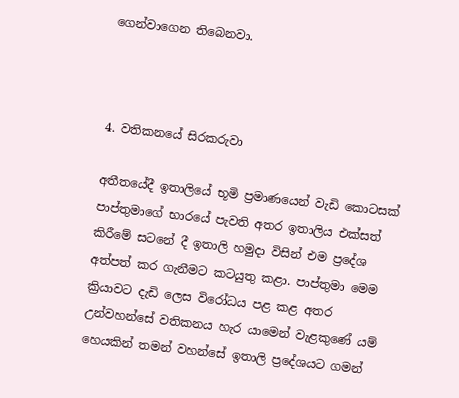ගෙන්වාගෙන තිබෙනවා.



4. වතිකනයේ සිරකරුවා

අතීතයේදී ඉතාලියේ භූමි ප්‍රමාණයෙන් වැඩි කොටසක් පාප්තුමාගේ භාරයේ පැවති අතර ඉතාලිය එක්සත් කිරීමේ සටනේ දී ඉතාලි හමුදා විසින් එම ප්‍රදේශ අත්පත් කර ගැනීමට කටයුතු කළා. පාප්තුමා මෙම ක්‍රියාවට දැඩි ලෙස විරෝධය පළ කළ අතර උන්වහන්සේ වතිකනය හැර යාමෙන් වැළකුණේ යම් හෙයකින් තමන් වහන්සේ ඉතාලි ප්‍රදේශයට ගමන්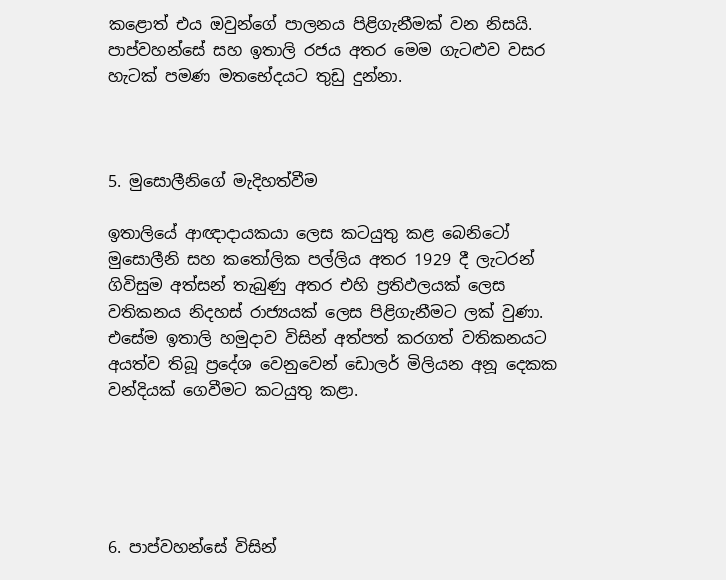කළොත් එය ඔවුන්ගේ පාලනය පිළිගැනීමක් වන නිසයි. පාප්වහන්සේ සහ ඉතාලි රජය අතර මෙම ගැටළුව වසර හැටක් පමණ මතභේදයට තුඩු දුන්නා.



5. මුසොලීනිගේ මැදිහත්වීම

ඉතාලියේ ආඥාදායකයා ලෙස කටයුතු කළ බෙනිටෝ මුසොලීනි සහ කතෝලික පල්ලිය අතර 1929 දී ලැටරන් ගිවිසුම අත්සන් තැබුණු අතර එහි ප්‍රතිඵලයක් ලෙස වතිකනය නිදහස් රාජ්‍යයක් ලෙස පිළිගැනීමට ලක් වුණා. එසේම ඉතාලි හමුදාව විසින් අත්පත් කරගත් වතිකනයට අයත්ව තිබූ ප්‍රදේශ වෙනුවෙන් ඩොලර් මිලියන අනූ දෙකක වන්දියක් ගෙවීමට කටයුතු කළා.





6. පාප්වහන්සේ විසින්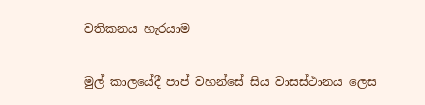වතිකනය හැරයාම

මුල් කාලයේදී පාප් වහන්සේ සිය වාසස්ථානය ලෙස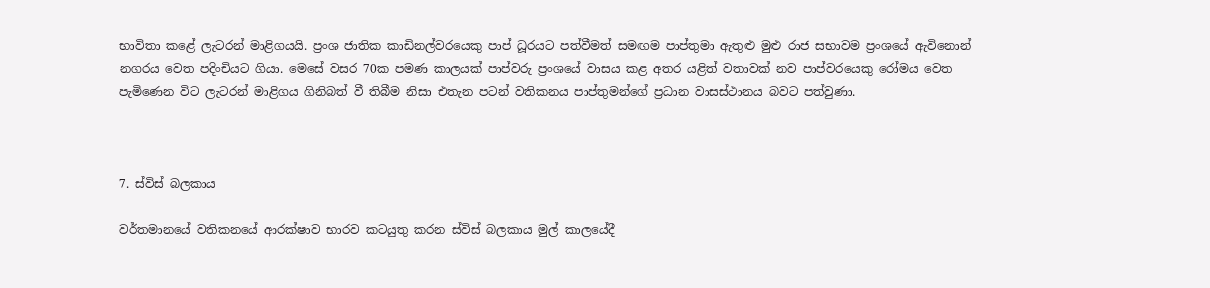භාවිතා කළේ ලැටරන් මාළිගයයි. ප්‍රංශ ජාතික කාඩිනල්වරයෙකු පාප් ධූරයට පත්වීමත් සමඟම පාප්තුමා ඇතුළු මුළු රාජ සභාවම ප්‍රංශයේ ඇවිනොන් නගරය වෙත පදිංචියට ගියා. මෙසේ වසර 70ක පමණ කාලයක් පාප්වරු ප්‍රංශයේ වාසය කළ අතර යළිත් වතාවක් නව පාප්වරයෙකු රෝමය වෙත පැමිණෙන විට ලැටරන් මාළිගය ගිනිබත් වී තිබීම නිසා එතැන පටන් වතිකනය පාප්තුමන්ගේ ප්‍රධාන වාසස්ථානය බවට පත්වුණා.



7. ස්විස් බලකාය

වර්තමානයේ වතිකනයේ ආරක්ෂාව භාරව කටයුතු කරන ස්විස් බලකාය මුල් කාලයේදී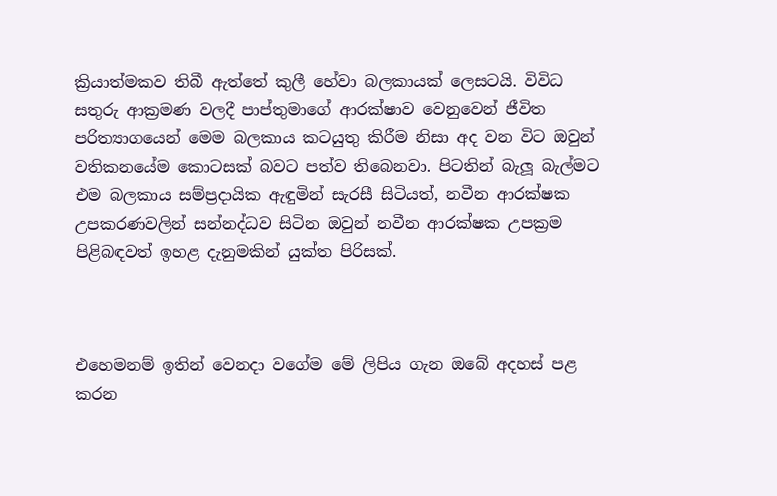ක්‍රියාත්මකව තිබී ඇත්තේ කුලී හේවා බලකායක් ලෙසටයි. විවිධ සතුරු ආක්‍රමණ වලදී පාප්තුමාගේ ආරක්ෂාව වෙනුවෙන් ජීවිත පරිත්‍යාගයෙන් මෙම බලකාය කටයුතු කිරීම නිසා අද වන විට ඔවුන් වතිකනයේම කොටසක් බවට පත්ව තිබෙනවා. පිටතින් බැලූ බැල්මට එම බලකාය සම්ප්‍රදායික ඇඳුමින් සැරසී සිටියත්, නවීන ආරක්ෂක උපකරණවලින් සන්නද්ධව සිටින ඔවුන් නවීන ආරක්ෂක උපක්‍රම පිළිබඳවත් ඉහළ දැනුමකින් යුක්ත පිරිසක්.



එහෙමනම් ඉතින් වෙනදා වගේම මේ ලිපිය ගැන ඔබේ අදහස් පළ කරන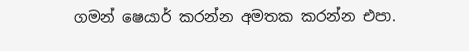ගමන් ෂෙයාර් කරන්න අමතක කරන්න එපා.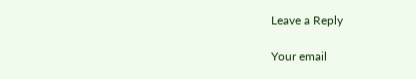Leave a Reply

Your email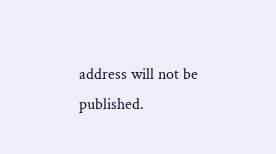address will not be published.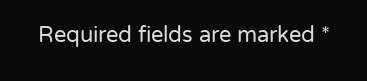Required fields are marked *